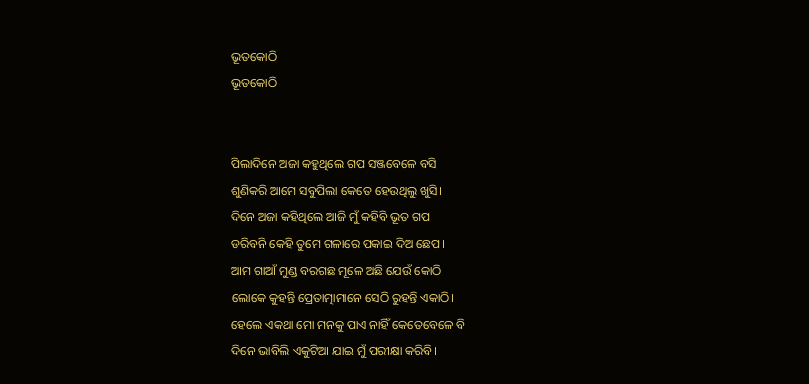ଭୂତକୋଠି
ଭୂତକୋଠି


ପିଲାଦିନେ ଅଜା କହୁଥିଲେ ଗପ ସଞ୍ଜବେଳେ ବସି
ଶୁଣିକରି ଆମେ ସବୁପିଲା କେତେ ହେଉଥିଲୁ ଖୁସି।
ଦିନେ ଅଜା କହିଥିଲେ ଆଜି ମୁଁ କହିବି ଭୂତ ଗପ
ଡରିବନି କେହି ତୁମେ ଗଳାରେ ପକାଇ ଦିଅ ଛେପ।
ଆମ ଗାଆଁ ମୁଣ୍ଡ ବରଗଛ ମୂଳେ ଅଛି ଯେଉଁ କୋଠି
ଲୋକେ କୁହନ୍ତି ପ୍ରେତାତ୍ମାମାନେ ସେଠି ରୁହନ୍ତି ଏକାଠି।
ହେଲେ ଏକଥା ମୋ ମନକୁ ପାଏ ନାହିଁ କେତେବେଳେ ବି
ଦିନେ ଭାବିଲି ଏକୁଟିଆ ଯାଇ ମୁଁ ପରୀକ୍ଷା କରିବି।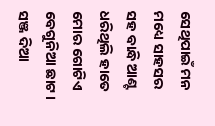ସେଥିପାଇଁ ମନ ମଧ୍ୟେ ସାହସର ସହ ବାନ୍ଧି ଆଣ୍ଟ
ଧରିଥିଲି ହାତେ ମୋର ଗୋଟିଏ ବେଗୁନିଆ ଛାଟ।
ସଞ୍ଜ ଦିଆ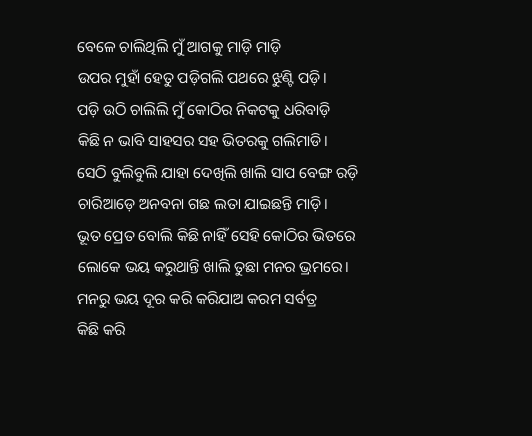ବେଳେ ଚାଲିଥିଲି ମୁଁ ଆଗକୁ ମାଡ଼ି ମାଡ଼ି
ଉପର ମୁହାଁ ହେତୁ ପଡ଼ିଗଲି ପଥରେ ଝୁଣ୍ଟି ପଡ଼ି।
ପଡ଼ି ଉଠି ଚାଲିଲି ମୁଁ କୋଠିର ନିକଟକୁ ଧରିବାଡ଼ି
କିଛି ନ ଭାବି ସାହସର ସହ ଭିତରକୁ ଗଲିମାଡି।
ସେଠି ବୁଲିବୁଲି ଯାହା ଦେଖିଲି ଖାଲି ସାପ ବେଙ୍ଗ ରଡ଼ି
ଚାରିଆଡ଼େ ଅନବନା ଗଛ ଲତା ଯାଇଛନ୍ତି ମାଡ଼ି।
ଭୂତ ପ୍ରେତ ବୋଲି କିଛି ନାହିଁ ସେହି କୋଠିର ଭିତରେ
ଲୋକେ ଭୟ କରୁଥାନ୍ତି ଖାଲି ତୁଛା ମନର ଭ୍ରମରେ।
ମନରୁ ଭୟ ଦୂର କରି କରିଯାଅ କରମ ସର୍ବତ୍ର
କିଛି କରି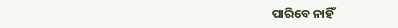ପାରିବେ ନାହିଁ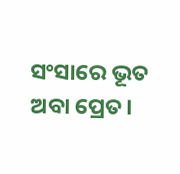ସଂସାରେ ଭୂତ ଅବା ପ୍ରେତ।